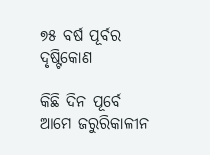୭୫ ବର୍ଷ ପୂର୍ବର ଦୃଷ୍ଟିକୋଣ

କିଛି ଦିନ ପୂର୍ବେ ଆମେ ଜରୁରିକାଳୀନ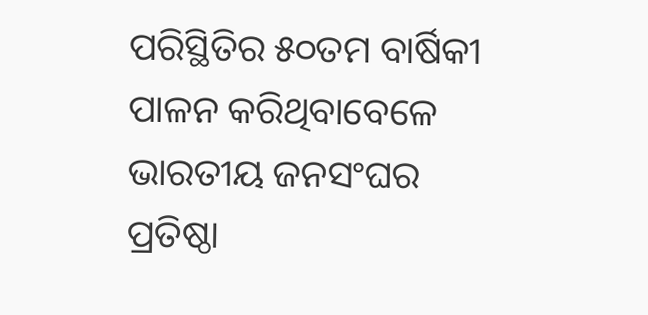ପରିସ୍ଥିତିର ୫୦ତମ ବାର୍ଷିକୀ ପାଳନ କରିଥିବାବେଳେ ଭାରତୀୟ ଜନସଂଘର ପ୍ରତିଷ୍ଠା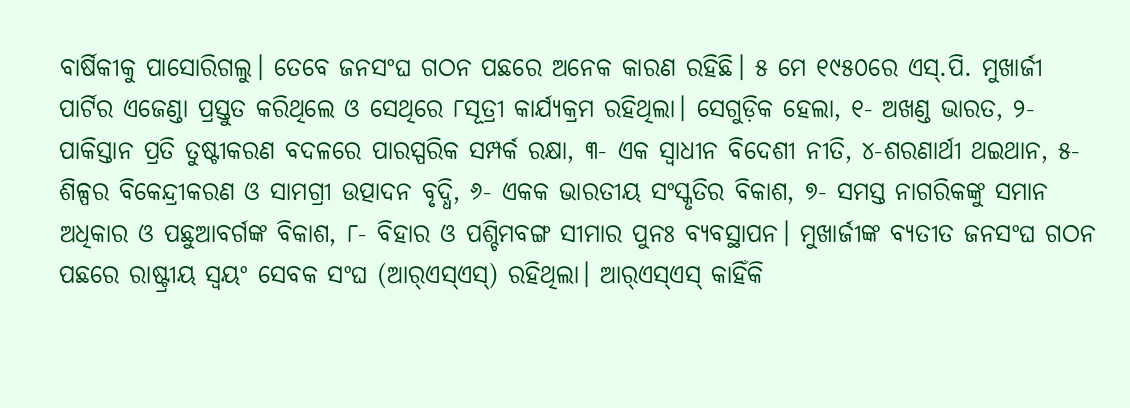ବାର୍ଷିକୀକୁ ପାସୋରିଗଲୁ। ତେବେ ଜନସଂଘ ଗଠନ ପଛରେ ଅନେକ କାରଣ ରହିଛି। ୫ ମେ ୧୯୫୦ରେ ଏସ୍‌.ପି. ମୁଖାର୍ଜୀ ପାର୍ଟିର ଏଜେଣ୍ଡା ପ୍ରସ୍ତୁତ କରିଥିଲେ ଓ ସେଥିରେ ୮ସୂତ୍ରୀ କାର୍ଯ୍ୟକ୍ରମ ରହିଥିଲା। ସେଗୁଡ଼ିକ ହେଲା, ୧- ଅଖଣ୍ଡ ଭାରତ, ୨- ପାକିସ୍ତାନ ପ୍ରତି ତୁଷ୍ଟୀକରଣ ବଦଳରେ ପାରସ୍ପରିକ ସମ୍ପର୍କ ରକ୍ଷା, ୩- ଏକ ସ୍ବାଧୀନ ବିଦେଶୀ ନୀତି, ୪-ଶରଣାର୍ଥୀ ଥଇଥାନ, ୫- ଶିଳ୍ପର ବିକେନ୍ଦ୍ରୀକରଣ ଓ ସାମଗ୍ରୀ ଉତ୍ପାଦନ ବୃଦ୍ଧି, ୬- ଏକକ ଭାରତୀୟ ସଂସ୍କୃତିର ବିକାଶ, ୭- ସମସ୍ତ ନାଗରିକଙ୍କୁ ସମାନ ଅଧିକାର ଓ ପଛୁଆବର୍ଗଙ୍କ ବିକାଶ, ୮- ବିହାର ଓ ପଶ୍ଚିମବଙ୍ଗ ସୀମାର ପୁନଃ ବ୍ୟବସ୍ଥାପନ। ମୁଖାର୍ଜୀଙ୍କ ବ୍ୟତୀତ ଜନସଂଘ ଗଠନ ପଛରେ ରାଷ୍ଟ୍ରୀୟ ସ୍ବୟଂ ସେବକ ସଂଘ (ଆର୍‌ଏସ୍‌ଏସ୍‌) ରହିଥିଲା। ଆର୍‌ଏସ୍‌ଏସ୍‌ କାହିଁକି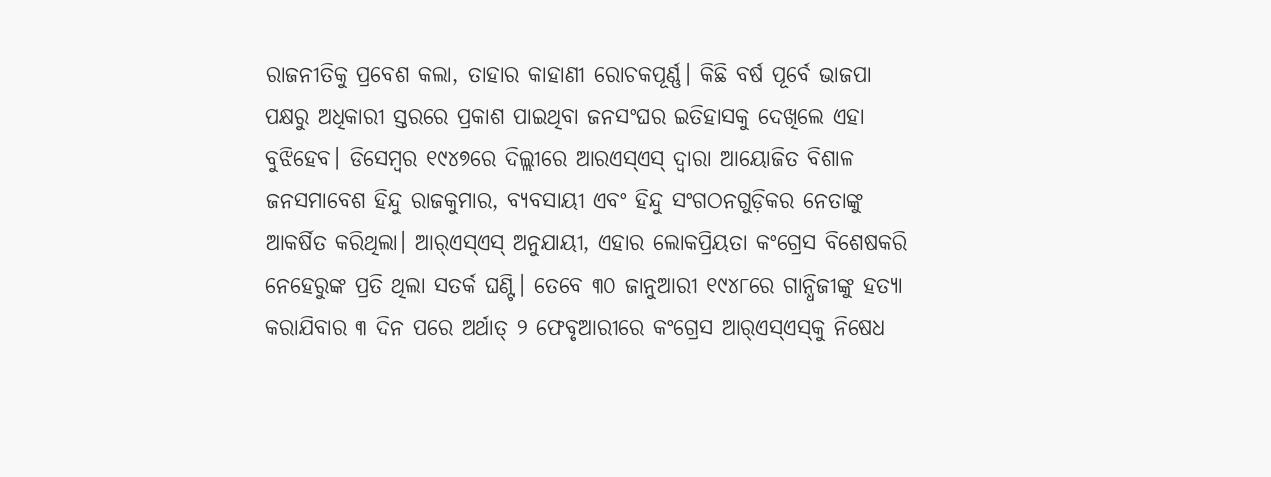ରାଜନୀତିକୁ ପ୍ରବେଶ କଲା, ତାହାର କାହାଣୀ ରୋଚକପୂର୍ଣ୍ଣ। କିଛି ବର୍ଷ ପୂର୍ବେ ଭାଜପା ପକ୍ଷରୁ ଅଧିକାରୀ ସ୍ତରରେ ପ୍ରକାଶ ପାଇଥିବା ଜନସଂଘର ଇତିହାସକୁ ଦେଖିଲେ ଏହା ବୁଝିହେବ। ଡିସେମ୍ବର ୧୯୪୭ରେ ଦିଲ୍ଲୀରେ ଆରଏସ୍‌ଏସ୍‌ ଦ୍ୱାରା ଆୟୋଜିତ ବିଶାଳ ଜନସମାବେଶ ହିନ୍ଦୁ ରାଜକୁମାର, ବ୍ୟବସାୟୀ ଏବଂ ହିନ୍ଦୁ ସଂଗଠନଗୁଡ଼ିକର ନେତାଙ୍କୁ ଆକର୍ଷିତ କରିଥିଲା। ଆର୍‌ଏସ୍‌ଏସ୍‌ ଅନୁଯାୟୀ, ଏହାର ଲୋକପ୍ରିୟତା କଂଗ୍ରେସ ବିଶେଷକରି ନେହେରୁଙ୍କ ପ୍ରତି ଥିଲା ସତର୍କ ଘଣ୍ଟି। ତେବେ ୩୦ ଜାନୁଆରୀ ୧୯୪୮ରେ ଗାନ୍ଧିଜୀଙ୍କୁ ହତ୍ୟା କରାଯିବାର ୩ ଦିନ ପରେ ଅର୍ଥାତ୍‌ ୨ ଫେବୃଆରୀରେ କଂଗ୍ରେସ ଆର୍‌ଏସ୍‌ଏସ୍‌କୁ ନିଷେଧ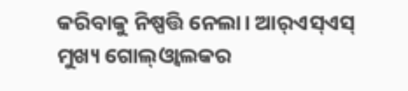କରିବାକୁ ନିଷ୍ପତ୍ତି ନେଲା। ଆର୍‌ଏସ୍‌ଏସ୍‌ ମୁଖ୍ୟ ଗୋଲ୍‌ଓ୍ବାଲକର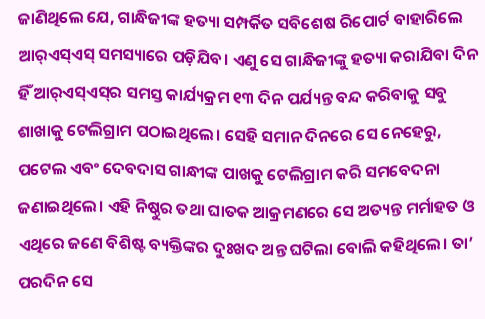ଜାଣିଥିଲେ ଯେ, ଗାନ୍ଧିଜୀଙ୍କ ହତ୍ୟା ସମ୍ପର୍କିତ ସବିଶେଷ ରିପୋର୍ଟ ବାହାରିଲେ ଆର୍‌ଏସ୍‌ଏସ୍‌ ସମସ୍ୟାରେ ପଡ଼ିଯିବ। ଏଣୁ ସେ ଗାନ୍ଧିଜୀଙ୍କୁ ହତ୍ୟା କରାଯିବା ଦିନ ହିଁ ଆର୍‌ଏସ୍‌ଏସ୍‌ର ସମସ୍ତ କାର୍ଯ୍ୟକ୍ରମ ୧୩ ଦିନ ପର୍ଯ୍ୟନ୍ତ ବନ୍ଦ କରିବାକୁ ସବୁ ଶାଖାକୁ ଟେଲିଗ୍ରାମ ପଠାଇଥିଲେ। ସେହି ସମାନ ଦିନରେ ସେ ନେହେରୁ, ପଟେଲ ଏବଂ ଦେବଦାସ ଗାନ୍ଧୀଙ୍କ ପାଖକୁ ଟେଲିଗ୍ରାମ କରି ସମବେଦନା ଜଣାଇଥିଲେ। ଏହି ନିଷ୍ଠୁର ତଥା ଘାତକ ଆକ୍ରମଣରେ ସେ ଅତ୍ୟନ୍ତ ମର୍ମାହତ ଓ ଏଥିରେ ଜଣେ ବିଶିଷ୍ଟ ବ୍ୟକ୍ତିଙ୍କର ଦୁଃଖଦ ଅନ୍ତ ଘଟିଲା ବୋଲି କହିଥିଲେ। ତା’ ପରଦିନ ସେ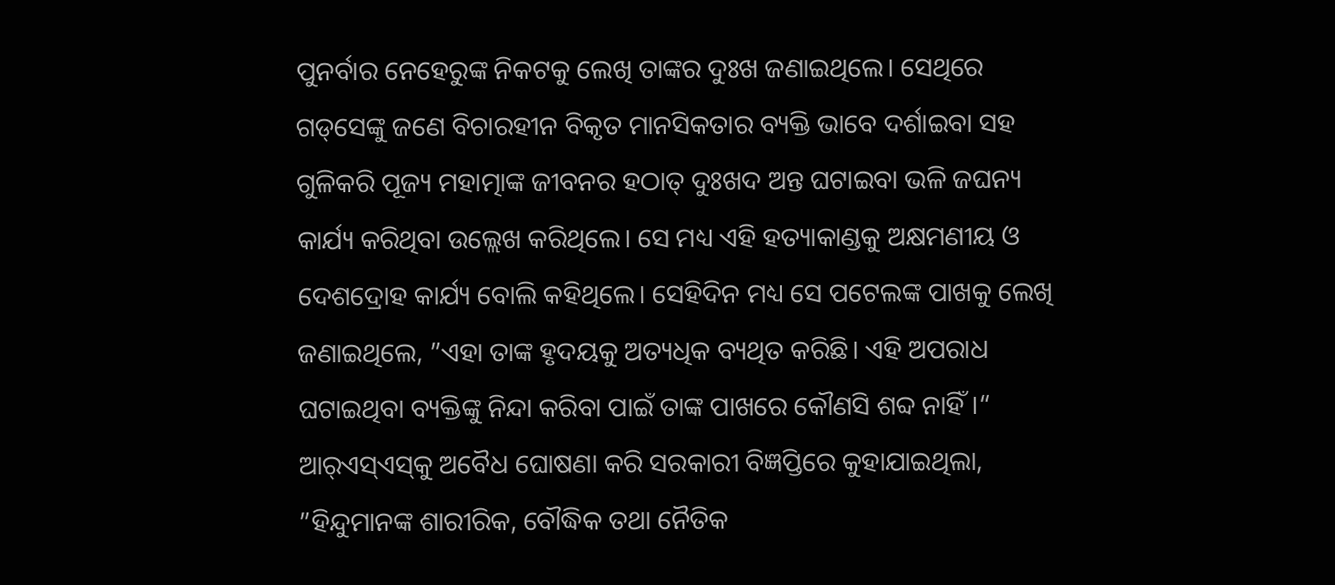ପୁନର୍ବାର ନେହେରୁଙ୍କ ନିକଟକୁ ଲେଖି ତାଙ୍କର ଦୁଃଖ ଜଣାଇଥିଲେ। ସେଥିରେ ଗଡ୍‌ସେଙ୍କୁ ଜଣେ ବିଚାରହୀନ ବିକୃତ ମାନସିକତାର ବ୍ୟକ୍ତି ଭାବେ ଦର୍ଶାଇବା ସହ ଗୁଳିକରି ପୂଜ୍ୟ ମହାତ୍ମାଙ୍କ ଜୀବନର ହଠାତ୍‌ ଦୁଃଖଦ ଅନ୍ତ ଘଟାଇବା ଭଳି ଜଘନ୍ୟ କାର୍ଯ୍ୟ କରିଥିବା ଉଲ୍ଲେଖ କରିଥିଲେ। ସେ ମଧ୍ୟ ଏହି ହତ୍ୟାକାଣ୍ଡକୁ ଅକ୍ଷମଣୀୟ ଓ ଦେଶଦ୍ରୋହ କାର୍ଯ୍ୟ ବୋଲି କହିଥିଲେ। ସେହିଦିନ ମଧ୍ୟ ସେ ପଟେଲଙ୍କ ପାଖକୁ ଲେଖି ଜଣାଇଥିଲେ, ”ଏହା ତାଙ୍କ ହୃଦୟକୁ ଅତ୍ୟଧିକ ବ୍ୟଥିତ କରିଛି। ଏହି ଅପରାଧ ଘଟାଇଥିବା ବ୍ୟକ୍ତିଙ୍କୁ ନିନ୍ଦା କରିବା ପାଇଁ ତାଙ୍କ ପାଖରେ କୌଣସି ଶବ୍ଦ ନାହିଁ।“
ଆର୍‌ଏସ୍‌ଏସ୍‌କୁ ଅବୈଧ ଘୋଷଣା କରି ସରକାରୀ ବିଜ୍ଞପ୍ତିରେ କୁହାଯାଇଥିଲା, ”ହିନ୍ଦୁମାନଙ୍କ ଶାରୀରିକ, ବୌଦ୍ଧିକ ତଥା ନୈତିକ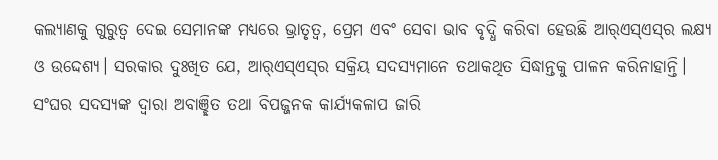କଲ୍ୟାଣକୁ ଗୁରୁତ୍ୱ ଦେଇ ସେମାନଙ୍କ ମଧ୍ୟରେ ଭ୍ରାତୃତ୍ୱ, ପ୍ରେମ ଏବଂ ସେବା ଭାବ ବୃଦ୍ଧି କରିବା ହେଉଛି ଆର୍‌ଏସ୍‌ଏସ୍‌ର ଲକ୍ଷ୍ୟ ଓ ଉଦ୍ଦେଶ୍ୟ। ସରକାର ଦୁଃଖିତ ଯେ, ଆର୍‌ଏସ୍‌ଏସ୍‌ର ସକ୍ରିୟ ସଦସ୍ୟମାନେ ତଥାକଥିତ ସିଦ୍ଧାନ୍ତକୁ ପାଳନ କରିନାହାନ୍ତି। ସଂଘର ସଦସ୍ୟଙ୍କ ଦ୍ୱାରା ଅବାଞ୍ଛିତ ତଥା ବିପଜ୍ଜନକ କାର୍ଯ୍ୟକଳାପ ଜାରି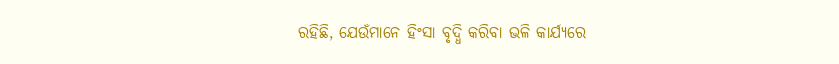ରହିଛି, ଯେଉଁମାନେ ହିଂସା ବୃଦ୍ଧି କରିବା ଭଳି କାର୍ଯ୍ୟରେ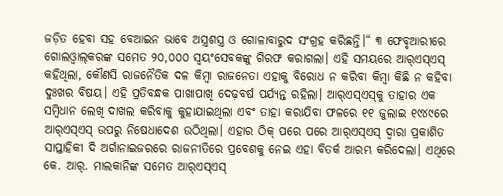ଜଡ଼ିତ ହେବା ସହ ବେଆଇନ ଭାବେ ଅସ୍ତ୍ରଶସ୍ତ୍ର ଓ ଗୋଳାବାରୁଦ ସଂଗ୍ରହ କରିଛନ୍ତି।“ ୩ ଫେବୃଆରୀରେ ଗୋଲଓ୍ବାଲ୍‌କରଙ୍କ ସମେତ ୨୦,୦୦୦ ସ୍ବୟଂସେବକଙ୍କୁ ଗିରଫ କରାଗଲା। ଏହି ସମୟରେ ଆର୍‌ଏସ୍‌ଏସ୍‌ କହିଥିଲା, କୌଣସି ରାଜନୈତିକ ଦଳ କିମ୍ବା ରାଜନେତା ଏହାକୁ ବିରୋଧ ନ କରିବା କିମ୍ବା କିଛି ନ କହିବା ଦୁଃଖର ବିଷୟ। ଏହି ପ୍ରତିବନ୍ଧକ ପାଖାପାଖି ଦେଢ଼ବର୍ଷ ପର୍ଯ୍ୟନ୍ତ ରହିଲା। ଆର୍‌ଏସ୍‌ଏସ୍‌କୁ ତାହାର ଏକ ସମ୍ବିଧାନ ଲେଖି ଦାଖଲ କରିବାକୁ କୁହାଯାଇଥିଲା ଏବଂ ତାହା କରାଯିବା ଫଳରେ ୧୧ ଜୁଲାଇ ୧୯୪୯ରେ ଆର୍‌ଏସ୍‌ଏସ୍‌ ଉପରୁ ନିଷେଧାଦେଶ ଉଠିଥିଲା। ଏହାର ଠିକ୍‌ ପରେ ପରେ ଆର୍‌ଏସ୍‌ଏସ୍‌ ଦ୍ୱାରା ପ୍ରକାଶିତ ସାପ୍ତାହିକୀ ଦି ଅର୍ଗାନାଇଜରରେ ରାଜନୀତିରେ ପ୍ରବେଶକୁ ନେଇ ଏହା ବିତର୍କ ଆରମ୍ଭ କରିଦେଲା। ଏଥିରେ କେ. ଆର୍‌. ମାଲକାନିଙ୍କ ସମେତ ଆର୍‌ଏସ୍‌ଏସ୍‌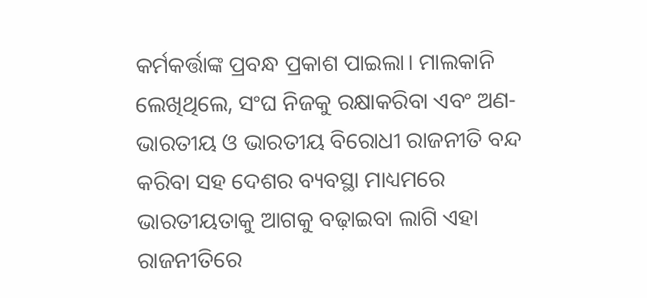କର୍ମକର୍ତ୍ତାଙ୍କ ପ୍ରବନ୍ଧ ପ୍ରକାଶ ପାଇଲା। ମାଲକାନି ଲେଖିଥିଲେ, ସଂଘ ନିଜକୁ ରକ୍ଷାକରିବା ଏବଂ ଅଣ-ଭାରତୀୟ ଓ ଭାରତୀୟ ବିରୋଧୀ ରାଜନୀତି ବନ୍ଦ କରିବା ସହ ଦେଶର ବ୍ୟବସ୍ଥା ମାଧ୍ୟମରେ ଭାରତୀୟତାକୁ ଆଗକୁ ବଢ଼ାଇବା ଲାଗି ଏହା ରାଜନୀତିରେ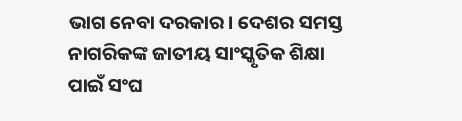ଭାଗ ନେବା ଦରକାର। ଦେଶର ସମସ୍ତ ନାଗରିକଙ୍କ ଜାତୀୟ ସାଂସ୍କୃତିକ ଶିକ୍ଷା ପାଇଁ ସଂଘ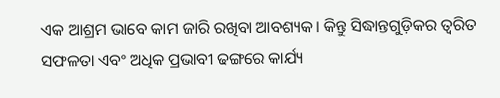ଏକ ଆଶ୍ରମ ଭାବେ କାମ ଜାରି ରଖିବା ଆବଶ୍ୟକ। କିନ୍ତୁ ସିଦ୍ଧାନ୍ତଗୁଡ଼ିକର ତ୍ୱରିତ ସଫଳତା ଏବଂ ଅଧିକ ପ୍ରଭାବୀ ଢଙ୍ଗରେ କାର୍ଯ୍ୟ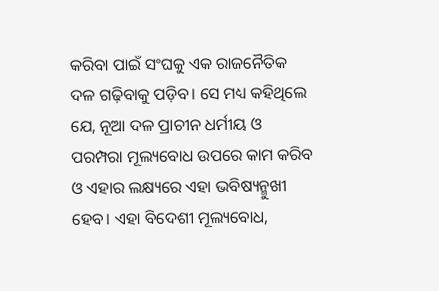କରିବା ପାଇଁ ସଂଘକୁ ଏକ ରାଜନୈତିକ ଦଳ ଗଢ଼ିବାକୁ ପଡ଼ିବ। ସେ ମଧ୍ୟ କହିଥିଲେ ଯେ, ନୂଆ ଦଳ ପ୍ରାଚୀନ ଧର୍ମୀୟ ଓ ପରମ୍ପରା ମୂଲ୍ୟବୋଧ ଉପରେ କାମ କରିବ ଓ ଏହାର ଲକ୍ଷ୍ୟରେ ଏହା ଭବିଷ୍ୟନ୍ମୁଖୀ ହେବ। ଏହା ବିଦେଶୀ ମୂଲ୍ୟବୋଧ,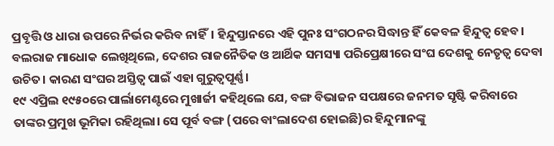ପ୍ରବୃତ୍ତି ଓ ଧାରା ଉପରେ ନିର୍ଭର କରିବ ନାହିଁ। ହିନ୍ଦୁସ୍ତାନରେ ଏହି ପୁନଃ ସଂଗଠନର ସିଦ୍ଧାନ୍ତ ହିଁ କେବଳ ହିନ୍ଦୁତ୍ୱ ହେବ। ବଲରାଜ ମାଧୋକ ଲେଖିଥିଲେ, ଦେଶର ରାଜନୈତିକ ଓ ଆର୍ଥିକ ସମସ୍ୟା ପରିପ୍ରେକ୍ଷୀରେ ସଂଘ ଦେଶକୁ ନେତୃତ୍ୱ ଦେବା ଉଚିତ। କାରଣ ସଂଘର ଅସ୍ତିତ୍ୱ ପାଇଁ ଏହା ଗୁରୁତ୍ୱପୂର୍ଣ୍ଣ।
୧୯ ଏପ୍ରିଲ ୧୯୫୦ରେ ପାର୍ଲାମେଣ୍ଟରେ ମୁଖାର୍ଜୀ କହିଥିଲେ ଯେ, ବଙ୍ଗ ବିଭାଜନ ସପକ୍ଷରେ ଜନମତ ସୃଷ୍ଟି କରିବାରେ ତାଙ୍କର ପ୍ରମୁଖ ଭୂମିକା ରହିଥିଲା। ସେ ପୂର୍ବ ବଙ୍ଗ (ପରେ ବାଂଲାଦେଶ ହୋଇଛି)ର ହିନ୍ଦୁମାନଙ୍କୁ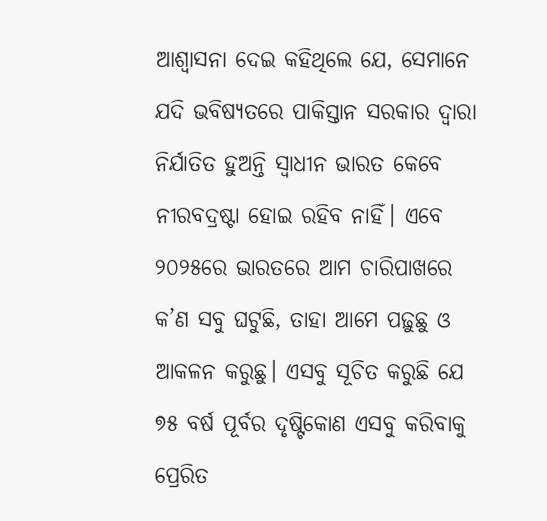ଆଶ୍ୱାସନା ଦେଇ କହିଥିଲେ ଯେ, ସେମାନେ ଯଦି ଭବିଷ୍ୟତରେ ପାକିସ୍ତାନ ସରକାର ଦ୍ୱାରା ନିର୍ଯାତିତ ହୁଅନ୍ତି ସ୍ବାଧୀନ ଭାରତ କେବେ ନୀରବଦ୍ରଷ୍ଟା ହୋଇ ରହିବ ନାହିଁ। ଏବେ ୨୦୨୫ରେ ଭାରତରେ ଆମ ଚାରିପାଖରେ କ’ଣ ସବୁ ଘଟୁଛି, ତାହା ଆମେ ପଢ଼ୁଛୁ ଓ ଆକଳନ କରୁଛୁ। ଏସବୁ ସୂଚିତ କରୁଛି ଯେ ୭୫ ବର୍ଷ ପୂର୍ବର ଦୃଷ୍ଟିକୋଣ ଏସବୁ କରିବାକୁ ପ୍ରେରିତ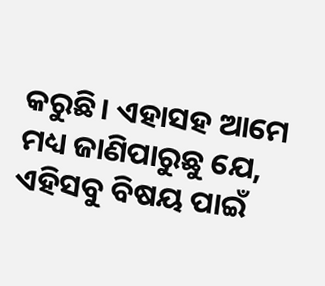କରୁଛି। ଏହାସହ ଆମେ ମଧ୍ୟ ଜାଣିପାରୁଛୁ ଯେ, ଏହିସବୁ ବିଷୟ ପାଇଁ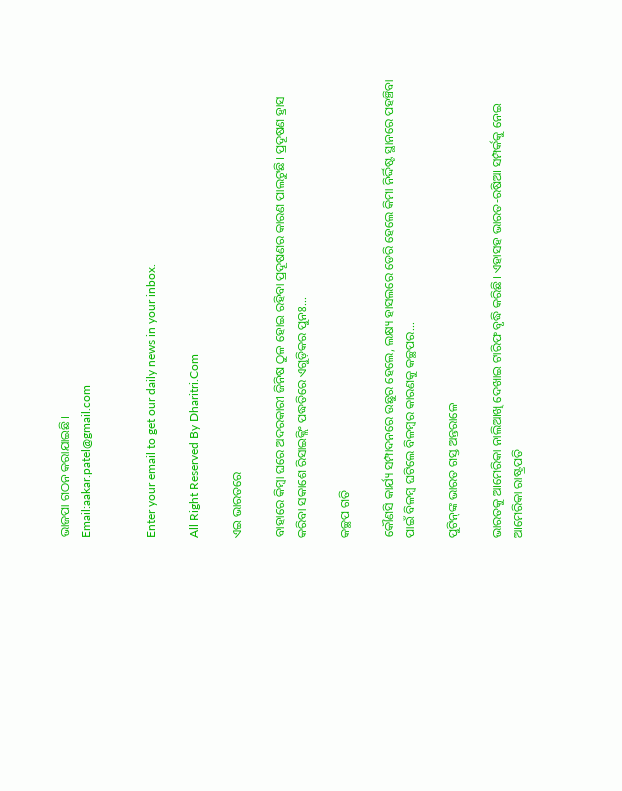ଭାଜପା ଗଠନ କରାଯାଇଛି।
Email:aakar.patel@gmail.com


Enter your email to get our daily news in your inbox.

All Right Reserved By Dharitri.Com

ଏଇ ଭାରତରେ

ବାହାରେ କିମ୍ବା ଘରେ ଅଦରକାରୀ ଜିନିଷ ଠୁଳ ହୋଇ ରହିବା ପ୍ରଦୂଷଣର କାରଣ ପାଲଟୁଛି। ପ୍ରଦୂଷଣ ହ୍ରାସ କରିବା ସକାଶେ ରିସାଇକ୍ଲିଂ ପଦ୍ଧତିରେ ଏଗୁଡ଼ିକର ପୁନଃ...

କଚ୍ଛପ ଗତି

କୌଣସି କାର୍ଯ୍ୟ ସମ୍ପାଦନରେ ଉଛୁର ହେଲେ, ଲକ୍ଷ୍ୟ ହାସଲରେ ଡେରି ହେଲେ କିମା ନିର୍ଦ୍ଦିଷ୍ଟ ସ୍ଥାନରେ ପହଞ୍ଚିବା ପାଇଁ ବିଳମ୍ବ ଘଟିଲେ ବିଳମ୍ବର କାରଣକୁ କଚ୍ଛପର...

ପୁଟିନ୍‌ଙ୍କ ଭାରତ ଗସ୍ତ ଅନ୍ତରାଳେ

ଭାରତକୁ ଆମେରିକା ନାଲିଆଖି ଦେଖାଇ ଟାରିଫ ବୃଦ୍ଧି କରିଛି। ଏହାସହ ଭାରତ-ରଷିଆ ସମ୍ପର୍କକୁ ନେଇ ଆମେରିକା ରାଷ୍ଟ୍ରପତି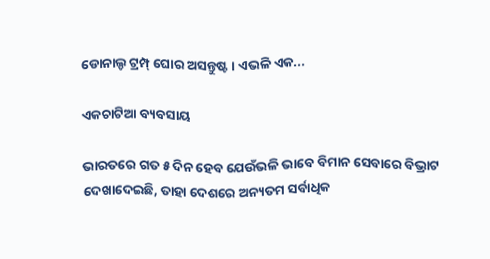ଡୋନାଲ୍ଡ ଟ୍ରମ୍ପ୍‌ ଘୋର ଅସନ୍ତୁଷ୍ଟ। ଏଭଳି ଏକ...

ଏକଚାଟିଆ ବ୍ୟବସାୟ

ଭାରତରେ ଗତ ୫ ଦିନ ହେବ ଯେଉଁଭଳି ଭାବେ ବିମାନ ସେବାରେ ବିଭ୍ରାଟ ଦେଖାଦେଇଛି, ତାହା ଦେଶରେ ଅନ୍ୟତମ ସର୍ବାଧିକ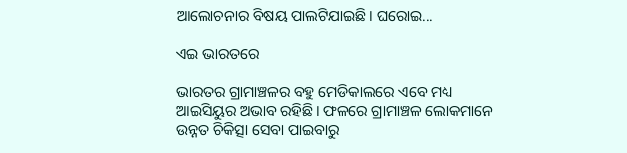ଆଲୋଚନାର ବିଷୟ ପାଲଟିଯାଇଛି। ଘରୋଇ...

ଏଇ ଭାରତରେ

ଭାରତର ଗ୍ରାମାଞ୍ଚଳର ବହୁ ମେଡିକାଲରେ ଏବେ ମଧ୍ୟ ଆଇସିୟୁର ଅଭାବ ରହିଛି। ଫଳରେ ଗ୍ରାମାଞ୍ଚଳ ଲୋକମାନେ ଉନ୍ନତ ଚିକିତ୍ସା ସେବା ପାଇବାରୁ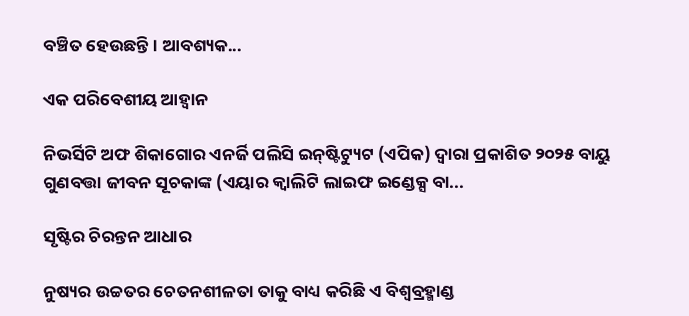ବଞ୍ଚିତ ହେଉଛନ୍ତି। ଆବଶ୍ୟକ...

ଏକ ପରିବେଶୀୟ ଆହ୍ୱାନ

ନିଭର୍ସିଟି ଅଫ ଶିକାଗୋର ଏନର୍ଜି ପଲିସି ଇନ୍‌ଷ୍ଟିଟ୍ୟୁଟ (ଏପିକ) ଦ୍ୱାରା ପ୍ରକାଶିତ ୨୦୨୫ ବାୟୁ ଗୁଣବତ୍ତା ଜୀବନ ସୂଚକାଙ୍କ (ଏୟାର କ୍ୱାଲିଟି ଲାଇଫ ଇଣ୍ଡେକ୍ସ ବା...

ସୃଷ୍ଟିର ଚିରନ୍ତନ ଆଧାର

ନୁଷ୍ୟର ଉଚ୍ଚତର ଚେତନଶୀଳତା ତାକୁ ବାଧ୍ୟ କରିଛି ଏ ବିଶ୍ୱବ୍ରହ୍ମାଣ୍ଡ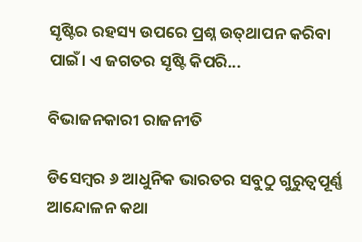ସୃଷ୍ଟିର ରହସ୍ୟ ଉପରେ ପ୍ରଶ୍ନ ଉତ୍‌ଥାପନ କରିବା ପାଇଁ। ଏ ଜଗତର ସୃଷ୍ଟି କିପରି...

ବିଭାଜନକାରୀ ରାଜନୀତି

ଡିସେମ୍ୱର ୬ ଆଧୁନିକ ଭାରତର ସବୁଠୁ ଗୁରୁତ୍ୱପୂର୍ଣ୍ଣ ଆନ୍ଦୋଳନ କଥା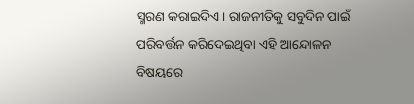ସ୍ମରଣ କରାଇଦିଏ। ରାଜନୀତିକୁ ସବୁଦିନ ପାଇଁ ପରିବର୍ତ୍ତନ କରିଦେଇଥିବା ଏହି ଆନ୍ଦୋଳନ ବିଷୟରେ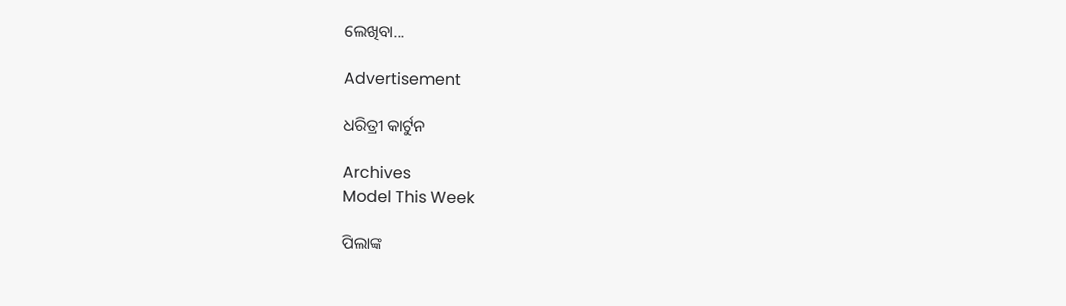ଲେଖିବା...

Advertisement

ଧରିତ୍ରୀ କାର୍ଟୁନ

Archives
Model This Week

ପିଲାଙ୍କ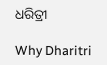ଧରିତ୍ରୀ

Why Dharitri